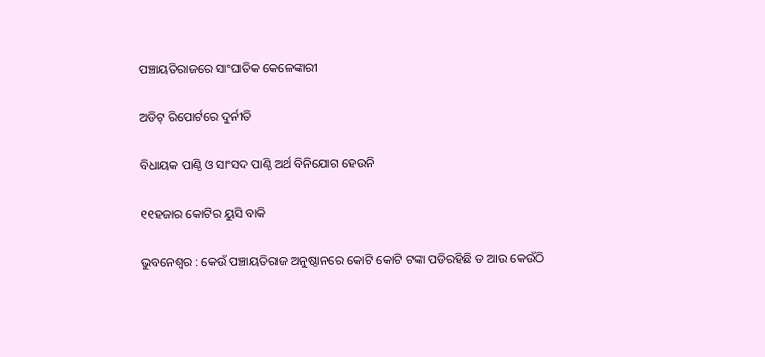ପଞ୍ଚାୟତିରାଜରେ ସାଂଘାତିକ କେଳେଙ୍କାରୀ

ଅଡିଟ୍‌ ରିପୋର୍ଟରେ ଦୁର୍ନୀତି

ବିଧାୟକ ପାଣ୍ଠି ଓ ସାଂସଦ ପାଣ୍ଠି ଅର୍ଥ ବିନିଯୋଗ ହେଉନି

୧୧ହଜାର କୋଟିର ୟୁସି ବାକି

ଭୁବନେଶ୍ୱର : କେଉଁ ପଞ୍ଚାୟତିରାଜ ଅନୁଷ୍ଠାନରେ କୋଟି କୋଟି ଟଙ୍କା ପଡିରହିଛି ତ ଆଉ କେଉଁଠି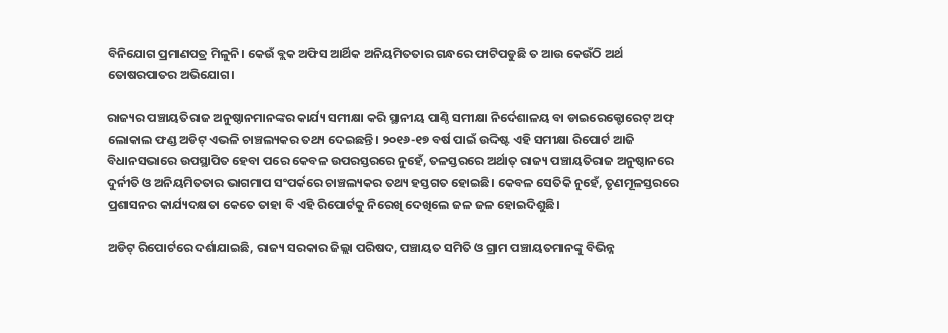ବିନିଯୋଗ ପ୍ରମାଣପତ୍ର ମିଳୁନି। କେଉଁ ବ୍ଲକ ଅଫିସ ଆର୍ଥିକ ଅନିୟମିତତାର ଗନ୍ଧରେ ଫାଟିପଡୁଛି ତ ଆଉ କେଉଁଠି ଅର୍ଥ ତୋଷରପାତର ଅଭିଯୋଗ।

ରାଜ୍ୟର ପଞ୍ଚାୟତିରାଜ ଅନୁଷ୍ଠାନମାନଙ୍କର କାର୍ଯ୍ୟ ସମୀକ୍ଷା କରି ସ୍ଥାନୀୟ ପାଣ୍ଠି ସମୀକ୍ଷା ନିର୍ଦେଶାଳୟ ବା ଡାଇରେକ୍ଟୋରେଟ୍‌ ଅଫ୍‌ ଲୋକାଲ ଫଣ୍ଡ ଅଡିଟ୍‌ ଏଭଳି ଚାଞ୍ଚଲ୍ୟକର ତଥ୍ୟ ଦେଇଛନ୍ତି। ୨୦୧୬-୧୭ ବର୍ଷ ପାଇଁ ଉଦ୍ଦିଷ୍ଟ ଏହି ସମୀକ୍ଷା ରିପୋର୍ଟ ଆଜି ବିଧାନସଭାରେ ଉପସ୍ଥାପିତ ହେବା ପରେ କେବଳ ଉପରସ୍ତରରେ ନୁହେଁ, ତଳସ୍ତରରେ ଅର୍ଥାତ୍‌ ରାଜ୍ୟ ପଞ୍ଚାୟତିରାଜ ଅନୁଷ୍ଠାନରେ ଦୁର୍ନୀତି ଓ ଅନିୟମିତତାର ଭାଗମାପ ସଂପର୍କରେ ଚାଞ୍ଚଲ୍ୟକର ତଥ୍ୟ ହସ୍ତଗତ ହୋଇଛି। କେବଳ ସେତିକି ନୁହେଁ, ତୃଣମୂଳସ୍ତରରେ ପ୍ରଶାସନର କାର୍ଯ୍ୟଦକ୍ଷତା କେତେ ତାହା ବି ଏହି ରିପୋର୍ଟକୁ ନିରେଖି ଦେଖିଲେ ଜଳ ଜଳ ହୋଇଦିଶୁଛି।

ଅଡିଟ୍‌ ରିପୋର୍ଟରେ ଦର୍ଶାଯାଇଛି, ରାଜ୍ୟ ସରକାର ଜିଲ୍ଲା ପରିଷଦ, ପଞ୍ଚାୟତ ସମିତି ଓ ଗ୍ରାମ ପଞ୍ଚାୟତମାନଙ୍କୁ ବିଭିନ୍ନ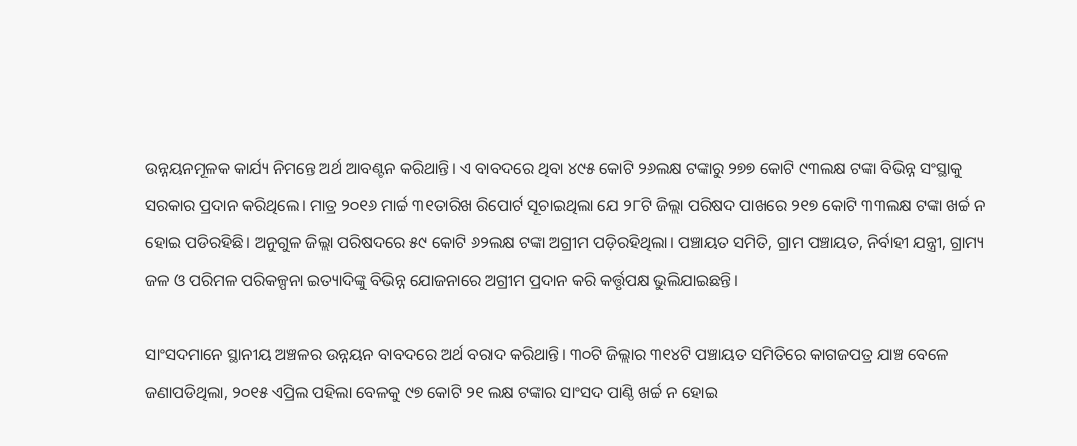ଉନ୍ନୟନମୂଳକ କାର୍ଯ୍ୟ ନିମନ୍ତେ ଅର୍ଥ ଆବଣ୍ଟନ କରିଥାନ୍ତି। ଏ ବାବଦରେ ଥିବା ୪୯୫ କୋଟି ୨୬ଲକ୍ଷ ଟଙ୍କାରୁ ୨୭୭ କୋଟି ୯୩ଲକ୍ଷ ଟଙ୍କା ବିଭିନ୍ନ ସଂସ୍ଥାକୁ ସରକାର ପ୍ରଦାନ କରିଥିଲେ। ମାତ୍ର ୨୦୧୬ ମାର୍ଚ୍ଚ ୩୧ତାରିଖ ରିପୋର୍ଟ ସୂଚାଇଥିଲା ଯେ ୨୮ଟି ଜିଲ୍ଲା ପରିଷଦ ପାଖରେ ୨୧୭ କୋଟି ୩୩ଲକ୍ଷ ଟଙ୍କା ଖର୍ଚ୍ଚ ନ ହୋଇ ପଡିରହିଛି। ଅନୁଗୁଳ ଜିଲ୍ଲା ପରିଷଦରେ ୫୯ କୋଟି ୬୨ଲକ୍ଷ ଟଙ୍କା ଅଗ୍ରୀମ ପଡ଼ିରହିଥିଲା। ପଞ୍ଚାୟତ ସମିତି, ଗ୍ରାମ ପଞ୍ଚାୟତ, ନିର୍ବାହୀ ଯନ୍ତ୍ରୀ, ଗ୍ରାମ୍ୟ ଜଳ ଓ ପରିମଳ ପରିକଳ୍ପନା ଇତ୍ୟାଦିଙ୍କୁ ବିଭିନ୍ନ ଯୋଜନାରେ ଅଗ୍ରୀମ ପ୍ରଦାନ କରି କର୍ତ୍ତୃପକ୍ଷ ଭୁଲିଯାଇଛନ୍ତି।

ସାଂସଦମାନେ ସ୍ଥାନୀୟ ଅଞ୍ଚଳର ଉନ୍ନୟନ ବାବଦରେ ଅର୍ଥ ବରାଦ କରିଥାନ୍ତି। ୩୦ଟି ଜିଲ୍ଲାର ୩୧୪ଟି ପଞ୍ଚାୟତ ସମିତିରେ କାଗଜପତ୍ର ଯାଞ୍ଚ ବେଳେ ଜଣାପଡିଥିଲା, ୨୦୧୫ ଏପ୍ରିଲ ପହିଲା ବେଳକୁ ୯୭ କୋଟି ୨୧ ଲକ୍ଷ ଟଙ୍କାର ସାଂସଦ ପାଣ୍ଠି ଖର୍ଚ୍ଚ ନ ହୋଇ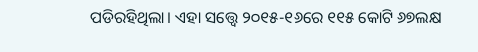ପଡିରହିଥିଲା। ଏହା ସତ୍ତ୍ୱେ ୨୦୧୫-୧୬ରେ ୧୧୫ କୋଟି ୬୭ଲକ୍ଷ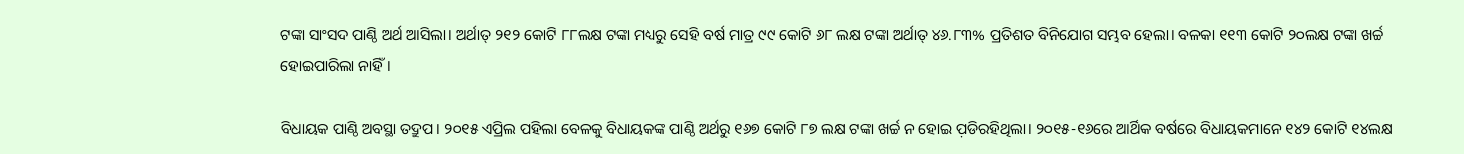ଟଙ୍କା ସାଂସଦ ପାଣ୍ଠି ଅର୍ଥ ଆସିଲା। ଅର୍ଥାତ୍‌ ୨୧୨ କୋଟି ୮୮ଲକ୍ଷ ଟଙ୍କା ମଧ୍ୟରୁ ସେହି ବର୍ଷ ମାତ୍ର ୯୯ କୋଟି ୬୮ ଲକ୍ଷ ଟଙ୍କା ଅର୍ଥାତ୍‌ ୪୬.୮୩% ପ୍ରତିଶତ ବିନିଯୋଗ ସମ୍ଭବ ହେଲା। ବଳକା ୧୧୩ କୋଟି ୨୦ଲକ୍ଷ ଟଙ୍କା ଖର୍ଚ୍ଚ ହୋଇପାରିଲା ନାହିଁ।

ବିଧାୟକ ପାଣ୍ଠି ଅବସ୍ଥା ତଦ୍ରୁପ। ୨୦୧୫ ଏପ୍ରିଲ ପହିଲା ବେଳକୁ ବିଧାୟକଙ୍କ ପାଣ୍ଠି ଅର୍ଥରୁ ୧୬୭ କୋଟି ୮୭ ଲକ୍ଷ ଟଙ୍କା ଖର୍ଚ୍ଚ ନ ହୋଇ ପ଼ଡିରହିଥିଲା। ୨୦୧୫-୧୬ରେ ଆର୍ଥିକ ବର୍ଷରେ ବିଧାୟକମାନେ ୧୪୨ କୋଟି ୧୪ଲକ୍ଷ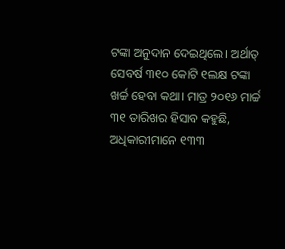ଟଙ୍କା ଅନୁଦାନ ଦେଇଥିଲେ। ଅର୍ଥାତ୍‌ ସେବର୍ଷ ୩୧୦ କୋଟି ୧ଲକ୍ଷ ଟଙ୍କା ଖର୍ଚ୍ଚ ହେବା କଥା। ମାତ୍ର ୨୦୧୬ ମାର୍ଚ୍ଚ ୩୧ ତାରିଖର ହିସାବ କହୁଛି, ଅଧିକାରୀମାନେ ୧୩୩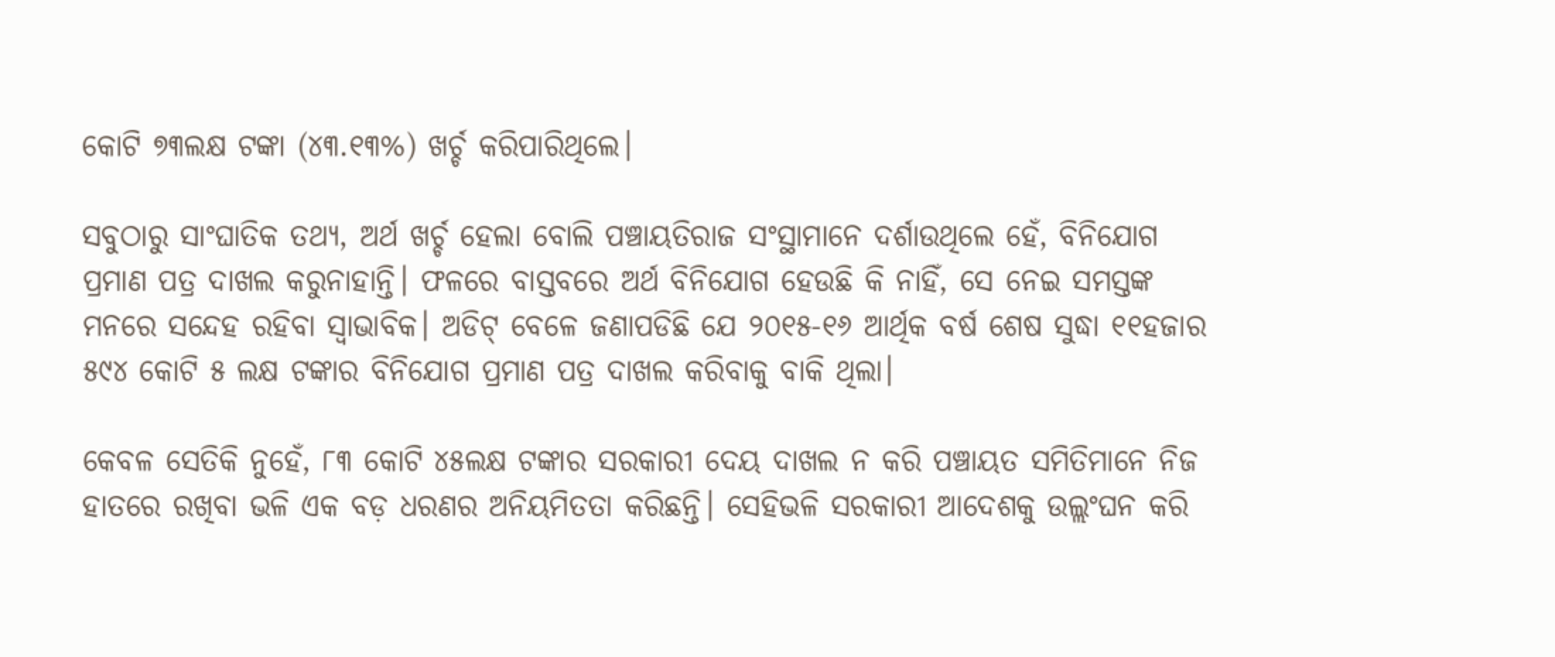କୋଟି ୭୩ଲକ୍ଷ ଟଙ୍କା (୪୩.୧୩%) ଖର୍ଚ୍ଚ କରିପାରିଥିଲେ।

ସବୁଠାରୁ ସାଂଘାତିକ ତଥ୍ୟ, ଅର୍ଥ ଖର୍ଚ୍ଚ ହେଲା ବୋଲି ପଞ୍ଚାୟତିରାଜ ସଂସ୍ଥାମାନେ ଦର୍ଶାଉଥିଲେ ହେଁ, ବିନିଯୋଗ ପ୍ରମାଣ ପତ୍ର ଦାଖଲ କରୁନାହାନ୍ତି। ଫଳରେ ବାସ୍ତବରେ ଅର୍ଥ ବିନିଯୋଗ ହେଉଛି କି ନାହିଁ, ସେ ନେଇ ସମସ୍ତଙ୍କ ମନରେ ସନ୍ଦେହ ରହିବା ସ୍ୱାଭାବିକ। ଅଡିଟ୍‌ ବେଳେ ଜଣାପଡିଛି ଯେ ୨୦୧୫-୧୬ ଆର୍ଥିକ ବର୍ଷ ଶେଷ ସୁଦ୍ଧା ୧୧ହଜାର ୫୯୪ କୋଟି ୫ ଲକ୍ଷ ଟଙ୍କାର ବିନିଯୋଗ ପ୍ରମାଣ ପତ୍ର ଦାଖଲ କରିବାକୁ ବାକି ଥିଲା।

କେବଳ ସେତିକି ନୁହେଁ, ୮୩ କୋଟି ୪୫ଲକ୍ଷ ଟଙ୍କାର ସରକାରୀ ଦେୟ ଦାଖଲ ନ କରି ପଞ୍ଚାୟତ ସମିତିମାନେ ନିଜ ହାତରେ ରଖିବା ଭଳି ଏକ ବଡ଼ ଧରଣର ଅନିୟମିତତା କରିଛନ୍ତି। ସେହିଭଳି ସରକାରୀ ଆଦେଶକୁ ଉଲ୍ଲଂଘନ କରି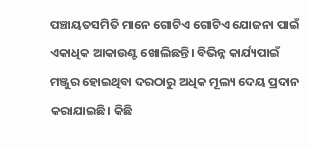ପଞ୍ଚାୟତସମିତି ମାନେ ଗୋଟିଏ ଗୋଟିଏ ଯୋଜନା ପାଇଁ ଏକାଧିକ ଆକାଉଣ୍ଟ ଖୋଲିଛନ୍ତି। ବିଭିନ୍ନ କାର୍ଯ୍ୟପାଇଁ ମଞ୍ଜୁର ହୋଇଥିବା ଦରଠାରୁ ଅଧିକ ମୂଲ୍ୟ ଦେୟ ପ୍ରଦାନ କରାଯାଇଛି। କିଛି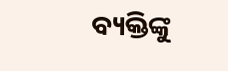ବ୍ୟକ୍ତିଙ୍କୁ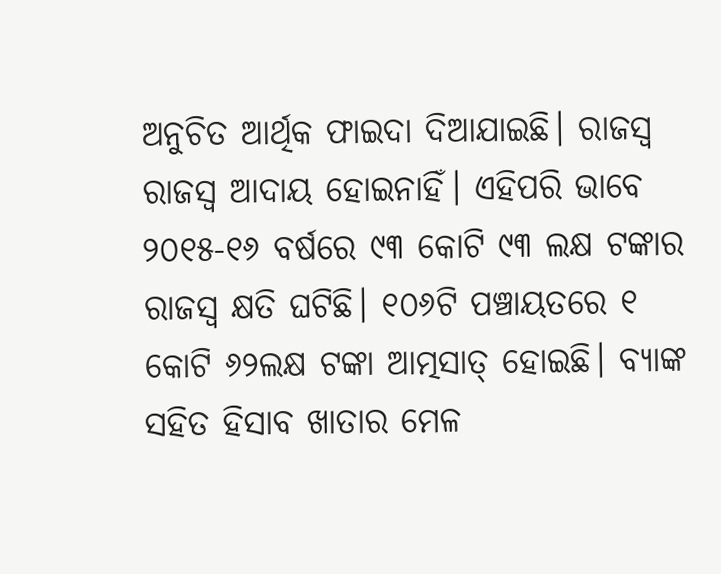ଅନୁଚିତ ଆର୍ଥିକ ଫାଇଦା ଦିଆଯାଇଛି। ରାଜସ୍ୱ ରାଜସ୍ୱ ଆଦାୟ ହୋଇନାହିଁ। ଏହିପରି ଭାବେ ୨୦୧୫-୧୬ ବର୍ଷରେ ୯୩ କୋଟି ୯୩ ଲକ୍ଷ ଟଙ୍କାର ରାଜସ୍ୱ କ୍ଷତି ଘଟିଛି। ୧୦୬ଟି ପଞ୍ଚାୟତରେ ୧ କୋଟି ୬୨ଲକ୍ଷ ଟଙ୍କା ଆତ୍ମସାତ୍‌ ହୋଇଛି। ବ୍ୟାଙ୍କ ସହିତ ହିସାବ ଖାତାର ମେଳ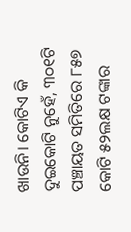ଖାଉନି। କୋଟିଏ କି ଦୁଇକୋଟି ନୁହେଁ, ୩୦୧ଟି ପଞ୍ଚାୟତ ସମିତିରେ ୮୫୭ କୋଟି ୫୨ଲକ୍ଷ ଟଙ୍କାର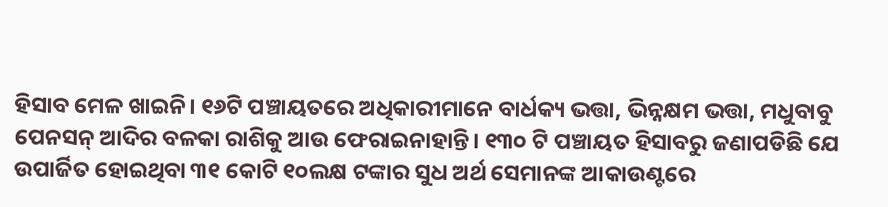ହିସାବ ମେଳ ଖାଇନି। ୧୬ଟି ପଞ୍ଚାୟତରେ ଅଧିକାରୀମାନେ ବାର୍ଧକ୍ୟ ଭତ୍ତା, ଭିନ୍ନକ୍ଷମ ଭତ୍ତା, ମଧୁବାବୁ ପେନସନ୍‌ ଆଦିର ବଳକା ରାଶିକୁ ଆଉ ଫେରାଇନାହାନ୍ତି। ୧୩୦ ଟି ପଞ୍ଚାୟତ ହିସାବରୁ ଜଣାପଡିଛି ଯେ ଉପାର୍ଜିତ ହୋଇଥିବା ୩୧ କୋଟି ୧୦ଲକ୍ଷ ଟଙ୍କାର ସୁଧ ଅର୍ଥ ସେମାନଙ୍କ ଆକାଉଣ୍ଟରେ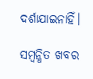ଦର୍ଶାଯାଇନାହିଁ।

ସମ୍ବନ୍ଧିତ ଖବର